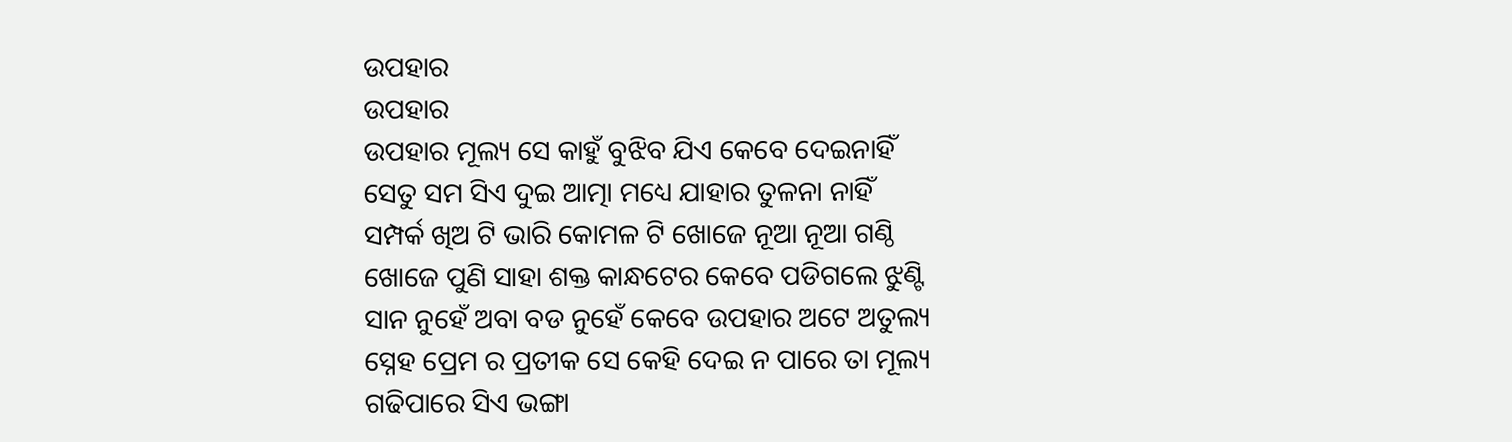ଉପହାର
ଉପହାର
ଉପହାର ମୂଲ୍ୟ ସେ କାହୁଁ ବୁଝିବ ଯିଏ କେବେ ଦେଇନାହିଁ
ସେତୁ ସମ ସିଏ ଦୁଇ ଆତ୍ମା ମଧ୍ୟେ ଯାହାର ତୁଳନା ନାହିଁ
ସମ୍ପର୍କ ଖିଅ ଟି ଭାରି କୋମଳ ଟି ଖୋଜେ ନୂଆ ନୂଆ ଗଣ୍ଠି
ଖୋଜେ ପୁଣି ସାହା ଶକ୍ତ କାନ୍ଧଟେର କେବେ ପଡିଗଲେ ଝୁଣ୍ଟି
ସାନ ନୁହେଁ ଅବା ବଡ ନୁହେଁ କେବେ ଉପହାର ଅଟେ ଅତୁଲ୍ୟ
ସ୍ନେହ ପ୍ରେମ ର ପ୍ରତୀକ ସେ କେହି ଦେଇ ନ ପାରେ ତା ମୂଲ୍ୟ
ଗଢିପାରେ ସିଏ ଭଙ୍ଗା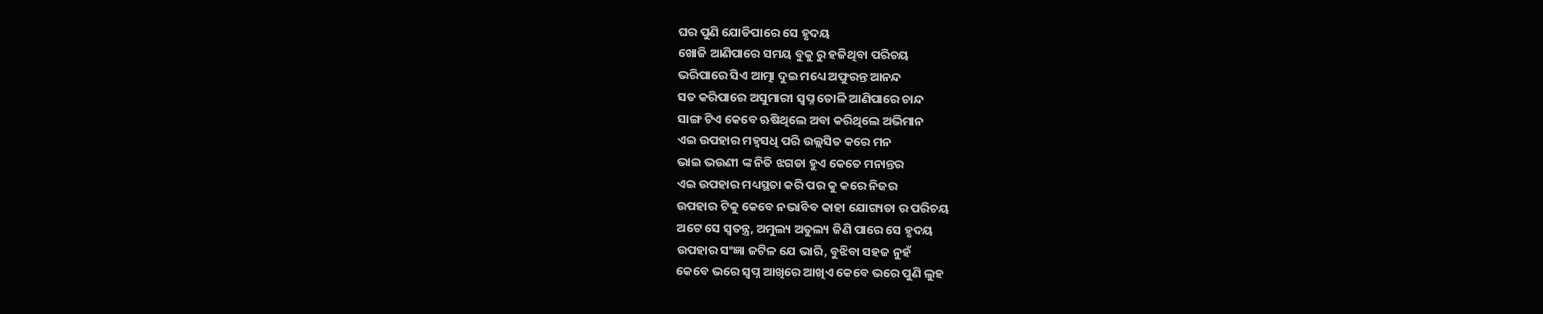ଘର ପୁଣି ଯୋଡିପାରେ ସେ ହୃଦୟ
ଖୋଜି ଆଣିପାରେ ସମୟ ବୁକୁ ରୁ ହଜିଥିବା ପରିଚୟ
ଭରିପାରେ ସିଏ ଆତ୍ମା ଦୁଇ ମଧ୍ୟେ ଅଫୁରନ୍ତ ଆନନ୍ଦ
ସତ କରିପାରେ ଅସୁମାରୀ ସ୍ବପ୍ନ ତୋଳି ଆଣିପାରେ ଚାନ୍ଦ
ସାଙ୍ଗ ଟିଏ କେବେ ଋଷିଥିଲେ ଅବା କରିଥିଲେ ଅଭିମାନ
ଏଇ ଉପହାର ମହ୍ଵସଧି ପରି ଉଲ୍ଲସିତ କରେ ମନ
ଭାଇ ଭଉଣୀ ଙ୍କ ନିତି ଝଗଡା ହୁଏ କେତେ ମନାନ୍ତର
ଏଇ ଉପହାର ମଧ୍ୟସ୍ଥତା କରି ପର କୁ କରେ ନିଜର
ଉପହାର ଟିକୁ କେବେ ନଭାବିବ କାହା ଯୋଗ୍ୟତା ର ପରିଚୟ
ଅଟେ ସେ ସ୍ୱତନ୍ତ୍ର, ଅମୁଲ୍ୟ ଅତୁଲ୍ୟ ଜିଣି ପାରେ ସେ ହୃଦୟ
ଉପହାର ସଂଜ୍ଞା ଜଟିଳ ଯେ ଭାରି, ବୁଝିବା ସହଜ ନୁହଁ
କେବେ ଭରେ ସ୍ବପ୍ନ ଆଖିରେ ଆଖିଏ କେବେ ଭରେ ପୁଣି ଲୁହ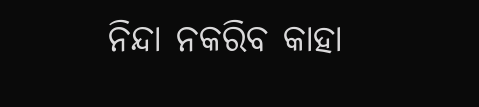ନିନ୍ଦା ନକରିବ କାହା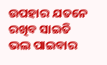ଉପହାର ଯତନେ ରଖିବ ସାଇତି
ଭଲ ପାଇବାର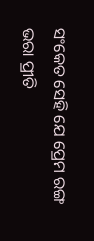ସଂକେତ ସେହି ଯେ ପ୍ରେମ ରଙ୍ଗ ଭରା ପ୍ରୀତି